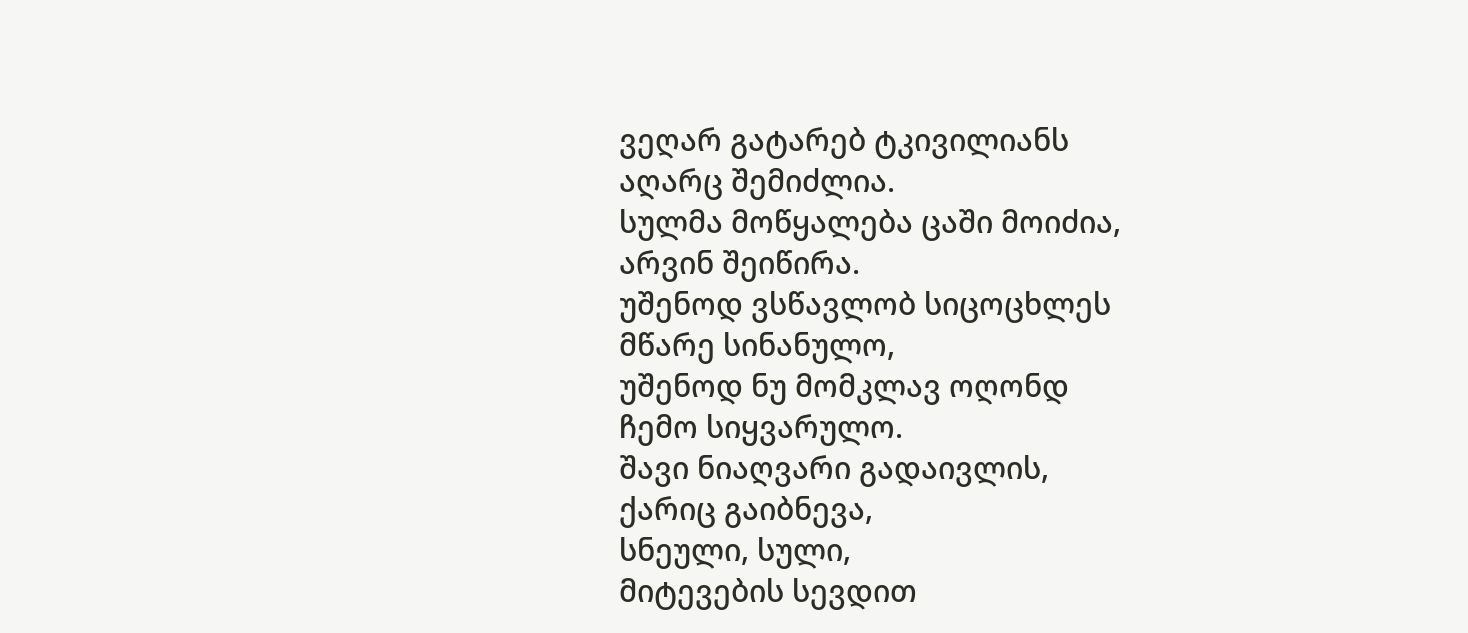ვეღარ გატარებ ტკივილიანს
აღარც შემიძლია.
სულმა მოწყალება ცაში მოიძია,
არვინ შეიწირა.
უშენოდ ვსწავლობ სიცოცხლეს
მწარე სინანულო,
უშენოდ ნუ მომკლავ ოღონდ
ჩემო სიყვარულო.
შავი ნიაღვარი გადაივლის,
ქარიც გაიბნევა,
სნეული, სული,
მიტევების სევდით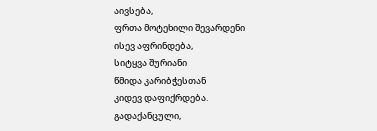აივსება,
ფრთა მოტეხილი შევარდენი
ისევ აფრინდება,
სიტყვა შურიანი
წმიდა კარიბჭესთან
კიდევ დაფიქრდება.
გადაქანცული,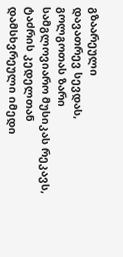გზაარეული
დავათრევ სევდას,
გოლგოთას ზარი
სამგლოვიარო მუსიკას რეკავს,
ტაძრის კედელთან
დამსხვრეული იმედი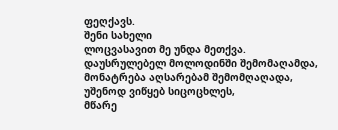ფეღქავს.
შენი სახელი
ლოცვასავით მე უნდა მეთქვა.
დაუსრულებელ მოლოდინში შემომაღამდა,
მონატრება აღსარებამ შემომღაღადა,
უშენოდ ვიწყებ სიცოცხლეს,
მწარე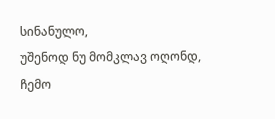სინანულო,
უშენოდ ნუ მომკლავ ოღონდ,
ჩემო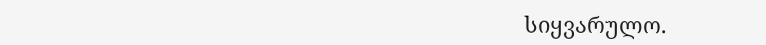სიყვარულო.